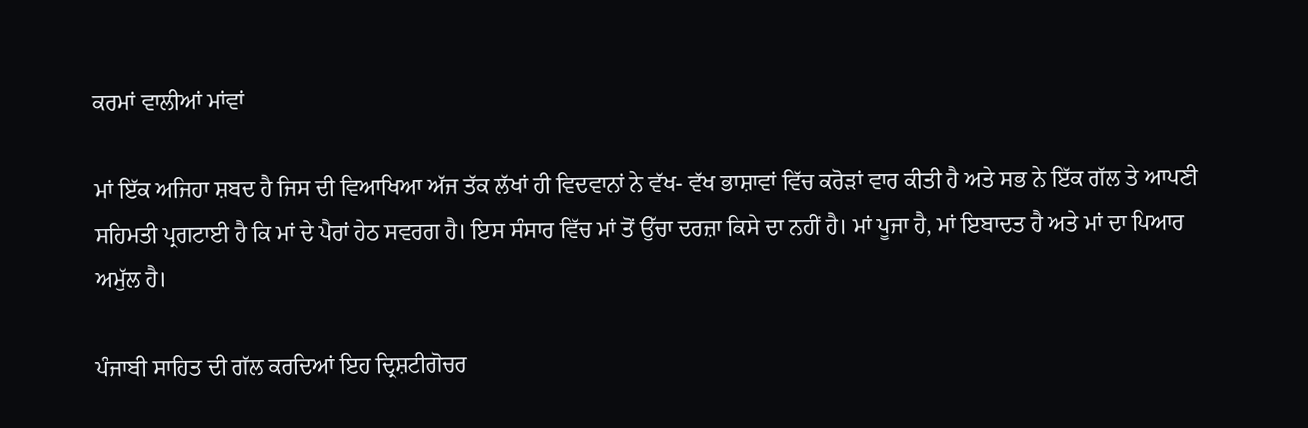ਕਰਮਾਂ ਵਾਲੀਆਂ ਮਾਂਵਾਂ

ਮਾਂ ਇੱਕ ਅਜਿਹਾ ਸ਼ਬਦ ਹੈ ਜਿਸ ਦੀ ਵਿਆਖਿਆ ਅੱਜ ਤੱਕ ਲੱਖਾਂ ਹੀ ਵਿਦਵਾਨਾਂ ਨੇ ਵੱਖ- ਵੱਖ ਭਾਸ਼ਾਵਾਂ ਵਿੱਚ ਕਰੋੜਾਂ ਵਾਰ ਕੀਤੀ ਹੈ ਅਤੇ ਸਭ ਨੇ ਇੱਕ ਗੱਲ ਤੇ ਆਪਣੀ ਸਹਿਮਤੀ ਪ੍ਰਗਟਾਈ ਹੈ ਕਿ ਮਾਂ ਦੇ ਪੈਰਾਂ ਹੇਠ ਸਵਰਗ ਹੈ। ਇਸ ਸੰਸਾਰ ਵਿੱਚ ਮਾਂ ਤੋਂ ਉੱਚਾ ਦਰਜ਼ਾ ਕਿਸੇ ਦਾ ਨਹੀਂ ਹੈ। ਮਾਂ ਪੂਜਾ ਹੈ, ਮਾਂ ਇਬਾਦਤ ਹੈ ਅਤੇ ਮਾਂ ਦਾ ਪਿਆਰ ਅਮੁੱਲ ਹੈ।

ਪੰਜਾਬੀ ਸਾਹਿਤ ਦੀ ਗੱਲ ਕਰਦਿਆਂ ਇਹ ਦ੍ਰਿਸ਼ਟੀਗੋਚਰ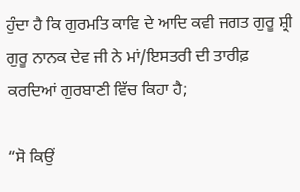ਹੁੰਦਾ ਹੈ ਕਿ ਗੁਰਮਤਿ ਕਾਵਿ ਦੇ ਆਦਿ ਕਵੀ ਜਗਤ ਗੁਰੂ ਸ਼੍ਰੀ ਗੁਰੂ ਨਾਨਕ ਦੇਵ ਜੀ ਨੇ ਮਾਂ/ਇਸਤਰੀ ਦੀ ਤਾਰੀਫ਼ ਕਰਦਿਆਂ ਗੁਰਬਾਣੀ ਵਿੱਚ ਕਿਹਾ ਹੈ;

“ਸੋ ਕਿਉਂ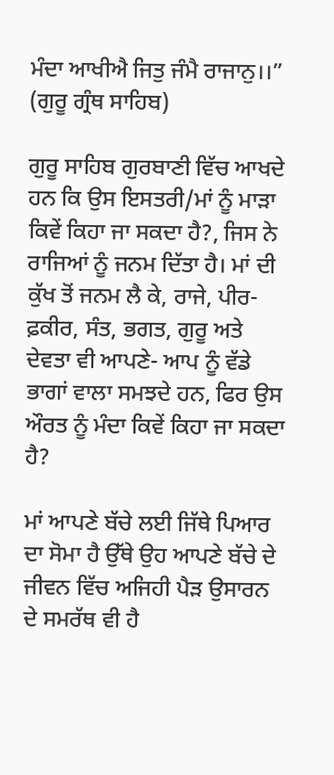ਮੰਦਾ ਆਖੀਐ ਜਿਤੁ ਜੰਮੈ ਰਾਜਾਨੁ।।” (ਗੁਰੂ ਗ੍ਰੰਥ ਸਾਹਿਬ)

ਗੁਰੂ ਸਾਹਿਬ ਗੁਰਬਾਣੀ ਵਿੱਚ ਆਖਦੇ ਹਨ ਕਿ ਉਸ ਇਸਤਰੀ/ਮਾਂ ਨੂੰ ਮਾੜਾ ਕਿਵੇਂ ਕਿਹਾ ਜਾ ਸਕਦਾ ਹੈ?, ਜਿਸ ਨੇ ਰਾਜਿਆਂ ਨੂੰ ਜਨਮ ਦਿੱਤਾ ਹੈ। ਮਾਂ ਦੀ ਕੁੱਖ ਤੋਂ ਜਨਮ ਲੈ ਕੇ, ਰਾਜੇ, ਪੀਰ- ਫ਼ਕੀਰ, ਸੰਤ, ਭਗਤ, ਗੁਰੂ ਅਤੇ ਦੇਵਤਾ ਵੀ ਆਪਣੇ- ਆਪ ਨੂੰ ਵੱਡੇ ਭਾਗਾਂ ਵਾਲਾ ਸਮਝਦੇ ਹਨ, ਫਿਰ ਉਸ ਔਰਤ ਨੂੰ ਮੰਦਾ ਕਿਵੇਂ ਕਿਹਾ ਜਾ ਸਕਦਾ ਹੈ?

ਮਾਂ ਆਪਣੇ ਬੱਚੇ ਲਈ ਜਿੱਥੇ ਪਿਆਰ ਦਾ ਸੋਮਾ ਹੈ ਉੱਥੇ ਉਹ ਆਪਣੇ ਬੱਚੇ ਦੇ ਜੀਵਨ ਵਿੱਚ ਅਜਿਹੀ ਪੈੜ ਉਸਾਰਨ ਦੇ ਸਮਰੱਥ ਵੀ ਹੈ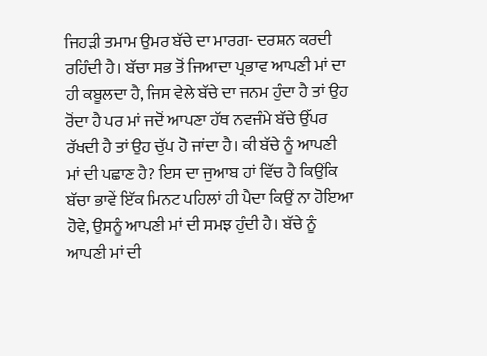ਜਿਹੜੀ ਤਮਾਮ ਉਮਰ ਬੱਚੇ ਦਾ ਮਾਰਗ- ਦਰਸ਼ਨ ਕਰਦੀ ਰਹਿੰਦੀ ਹੈ। ਬੱਚਾ ਸਭ ਤੋਂ ਜਿਆਦਾ ਪ੍ਰਭਾਵ ਆਪਣੀ ਮਾਂ ਦਾ ਹੀ ਕਬੂਲਦਾ ਹੈ, ਜਿਸ ਵੇਲੇ ਬੱਚੇ ਦਾ ਜਨਮ ਹੁੰਦਾ ਹੈ ਤਾਂ ਉਹ ਰੋਂਦਾ ਹੈ ਪਰ ਮਾਂ ਜਦੋਂ ਆਪਣਾ ਹੱਥ ਨਵਜੰਮੇ ਬੱਚੇ ਉੱਪਰ ਰੱਖਦੀ ਹੈ ਤਾਂ ਉਹ ਚੁੱਪ ਹੋ ਜਾਂਦਾ ਹੈ। ਕੀ ਬੱਚੇ ਨੂੰ ਆਪਣੀ ਮਾਂ ਦੀ ਪਛਾਣ ਹੈ? ਇਸ ਦਾ ਜੁਆਬ ਹਾਂ ਵਿੱਚ ਹੈ ਕਿਉਂਕਿ ਬੱਚਾ ਭਾਵੇਂ ਇੱਕ ਮਿਨਟ ਪਹਿਲਾਂ ਹੀ ਪੈਦਾ ਕਿਉਂ ਨਾ ਹੋਇਆ ਹੋਵੇ, ਉਸਨੂੰ ਆਪਣੀ ਮਾਂ ਦੀ ਸਮਝ ਹੁੰਦੀ ਹੈ। ਬੱਚੇ ਨੂੰ ਆਪਣੀ ਮਾਂ ਦੀ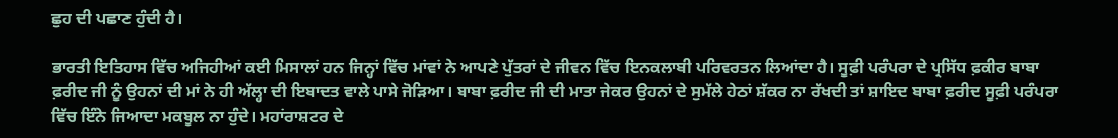ਛੁਹ ਦੀ ਪਛਾਣ ਹੁੰਦੀ ਹੈ।

ਭਾਰਤੀ ਇਤਿਹਾਸ ਵਿੱਚ ਅਜਿਹੀਆਂ ਕਈ ਮਿਸਾਲਾਂ ਹਨ ਜਿਨ੍ਹਾਂ ਵਿੱਚ ਮਾਂਵਾਂ ਨੇ ਆਪਣੇ ਪੁੱਤਰਾਂ ਦੇ ਜੀਵਨ ਵਿੱਚ ਇਨਕਲਾਬੀ ਪਰਿਵਰਤਨ ਲਿਆਂਦਾ ਹੈ। ਸੂਫ਼ੀ ਪਰੰਪਰਾ ਦੇ ਪ੍ਰਸਿੱਧ ਫ਼ਕੀਰ ਬਾਬਾ ਫ਼ਰੀਦ ਜੀ ਨੂੰ ਉਹਨਾਂ ਦੀ ਮਾਂ ਨੇ ਹੀ ਅੱਲ੍ਹਾ ਦੀ ਇਬਾਦਤ ਵਾਲੇ ਪਾਸੇ ਜੋੜਿਆ। ਬਾਬਾ ਫ਼ਰੀਦ ਜੀ ਦੀ ਮਾਤਾ ਜੇਕਰ ਉਹਨਾਂ ਦੇ ਸੁਮੱਲੇ ਹੇਠਾਂ ਸ਼ੱਕਰ ਨਾ ਰੱਖਦੀ ਤਾਂ ਸ਼ਾਇਦ ਬਾਬਾ ਫ਼ਰੀਦ ਸੂਫ਼ੀ ਪਰੰਪਰਾ ਵਿੱਚ ਇੰਨੇ ਜਿਆਦਾ ਮਕਬੂਲ ਨਾ ਹੁੰਦੇ। ਮਹਾਂਰਾਸ਼ਟਰ ਦੇ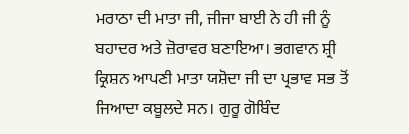ਮਰਾਠਾ ਦੀ ਮਾਤਾ ਜੀ, ਜੀਜਾ ਬਾਈ ਨੇ ਹੀ ਜੀ ਨੂੰ ਬਹਾਦਰ ਅਤੇ ਜ਼ੋਰਾਵਰ ਬਣਾਇਆ। ਭਗਵਾਨ ਸ਼੍ਰੀ ਕ੍ਰਿਸ਼ਨ ਆਪਣੀ ਮਾਤਾ ਯਸ਼ੋਦਾ ਜੀ ਦਾ ਪ੍ਰਭਾਵ ਸਭ ਤੋਂ ਜਿਆਦਾ ਕਬੂਲਦੇ ਸਨ। ਗੁਰੂ ਗੋਬਿੰਦ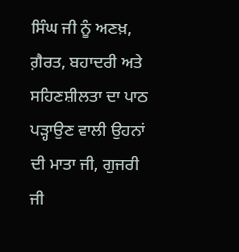ਸਿੰਘ ਜੀ ਨੂੰ ਅਣਖ਼, ਗ਼ੈਰਤ, ਬਹਾਦਰੀ ਅਤੇ ਸਹਿਣਸ਼ੀਲਤਾ ਦਾ ਪਾਠ ਪੜ੍ਹਾਉਣ ਵਾਲੀ ਉਹਨਾਂ ਦੀ ਮਾਤਾ ਜੀ, ਗੁਜਰੀ ਜੀ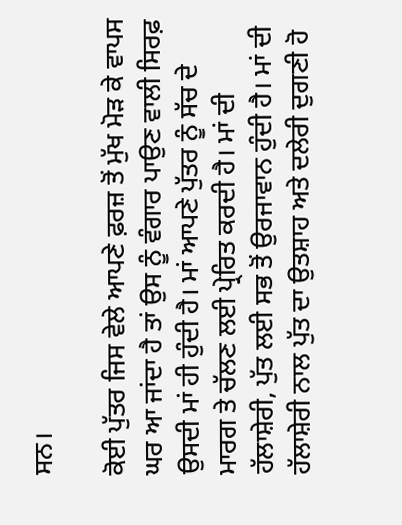ਸਨ।

ਕੋਈ ਪੁੱਤਰ ਜਿਸ ਵੇਲੇ ਆਪਣੇ ਫ਼ਰਜ਼ ਤੋਂ ਮੁੱਖ ਮੋੜ ਕੇ ਵਾਪਸ ਘਰ ਆ ਜਾਂਦਾ ਹੈ ਤਾਂ ਉਸ ਨੂੰ ਵੰਗਾਰ ਪਾਉਣ ਵਾਲੀ ਸਿਰਫ਼ ਉਸਦੀ ਮਾਂ ਹੀ ਹੁੰਦੀ ਹੈ। ਮਾਂ ਆਪਣੇ ਪੁੱਤਰ ਨੂੰ ਸੱਚ ਦੇ ਮਾਰਗ ਤੇ ਚੱਲਣ ਲਈ ਪ੍ਰੇਰਿਤ ਕਰਦੀ ਹੈ। ਮਾਂ ਦੀ ਹੱਲਾਸ਼ੇਰੀ, ਪੁੱਤ ਲਈ ਸਭ ਤੋਂ ਉਰਜਾਵਾਨ ਹੁੰਦੀ ਹੈ। ਮਾਂ ਦੀ  ਹੱਲਾਸ਼ੇਰੀ ਨਾਲ ਪੁੱਤ ਦਾ ਉਤਸ਼ਾਹ ਅਤੇ ਦਲੇਰੀ ਦੁਗਣੀ ਹੋ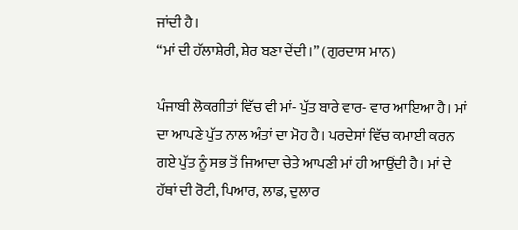ਜਾਂਦੀ ਹੈ।
“ਮਾਂ ਦੀ ਹੱਲਾਸ਼ੇਰੀ, ਸ਼ੇਰ ਬਣਾ ਦੇਂਦੀ।” (ਗੁਰਦਾਸ ਮਾਨ)

ਪੰਜਾਬੀ ਲੋਕਗੀਤਾਂ ਵਿੱਚ ਵੀ ਮਾਂ- ਪੁੱਤ ਬਾਰੇ ਵਾਰ- ਵਾਰ ਆਇਆ ਹੈ। ਮਾਂ ਦਾ ਆਪਣੇ ਪੁੱਤ ਨਾਲ ਅੰਤਾਂ ਦਾ ਮੋਹ ਹੈ। ਪਰਦੇਸਾਂ ਵਿੱਚ ਕਮਾਈ ਕਰਨ ਗਏ ਪੁੱਤ ਨੂੰ ਸਭ ਤੋਂ ਜਿਆਦਾ ਚੇਤੇ ਆਪਣੀ ਮਾਂ ਹੀ ਆਉਂਦੀ ਹੈ। ਮਾਂ ਦੇ ਹੱਥਾਂ ਦੀ ਰੋਟੀ, ਪਿਆਰ, ਲਾਡ, ਦੁਲਾਰ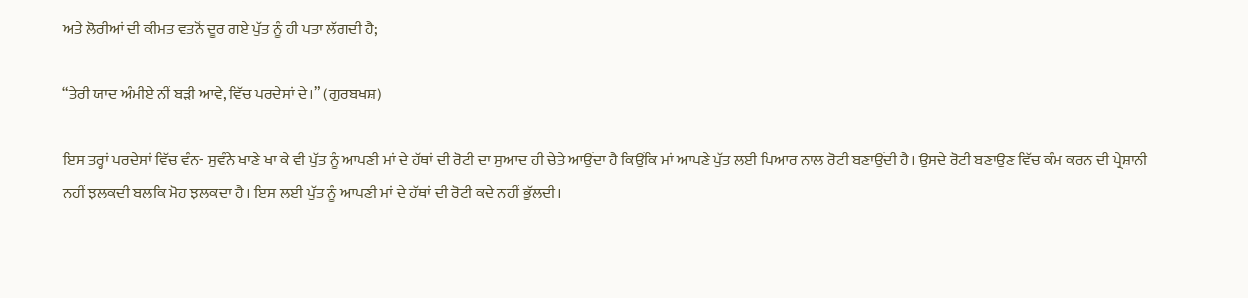ਅਤੇ ਲੋਰੀਆਂ ਦੀ ਕੀਮਤ ਵਤਨੋਂ ਦੂਰ ਗਏ ਪੁੱਤ ਨੂੰ ਹੀ ਪਤਾ ਲੱਗਦੀ ਹੈ;

“ਤੇਰੀ ਯਾਦ ਅੰਮੀਏ ਨੀਂ ਬੜੀ ਆਵੇ, ਵਿੱਚ ਪਰਦੇਸਾਂ ਦੇ।” (ਗੁਰਬਖਸ਼)

ਇਸ ਤਰ੍ਹਾਂ ਪਰਦੇਸਾਂ ਵਿੱਚ ਵੰਨ- ਸੁਵੰਨੇ ਖਾਣੇ ਖਾ ਕੇ ਵੀ ਪੁੱਤ ਨੂੰ ਆਪਣੀ ਮਾਂ ਦੇ ਹੱਥਾਂ ਦੀ ਰੋਟੀ ਦਾ ਸੁਆਦ ਹੀ ਚੇਤੇ ਆਉਂਦਾ ਹੈ ਕਿਉਂਕਿ ਮਾਂ ਆਪਣੇ ਪੁੱਤ ਲਈ ਪਿਆਰ ਨਾਲ ਰੋਟੀ ਬਣਾਉਂਦੀ ਹੈ। ਉਸਦੇ ਰੋਟੀ ਬਣਾਉਣ ਵਿੱਚ ਕੰਮ ਕਰਨ ਦੀ ਪ੍ਰੇਸ਼ਾਨੀ ਨਹੀਂ ਝਲਕਦੀ ਬਲਕਿ ਮੋਹ ਝਲਕਦਾ ਹੈ। ਇਸ ਲਈ ਪੁੱਤ ਨੂੰ ਆਪਣੀ ਮਾਂ ਦੇ ਹੱਥਾਂ ਦੀ ਰੋਟੀ ਕਦੇ ਨਹੀਂ ਭੁੱਲਦੀ।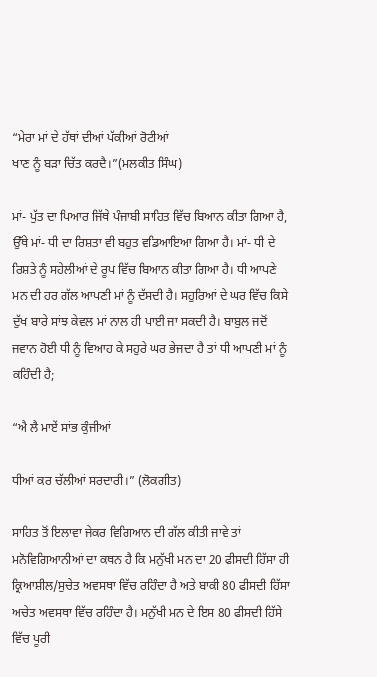“ਮੇਰਾ ਮਾਂ ਦੇ ਹੱਥਾਂ ਦੀਆਂ ਪੱਕੀਆਂ ਰੋਟੀਆਂ
ਖਾਣ ਨੂੰ ਬੜਾ ਚਿੱਤ ਕਰਦੈ।”(ਮਲਕੀਤ ਸਿੰਘ)

ਮਾਂ- ਪੁੱਤ ਦਾ ਪਿਆਰ ਜਿੱਥੇ ਪੰਜਾਬੀ ਸਾਹਿਤ ਵਿੱਚ ਬਿਆਨ ਕੀਤਾ ਗਿਆ ਹੈ, ਉੱਥੇ ਮਾਂ- ਧੀ ਦਾ ਰਿਸ਼ਤਾ ਵੀ ਬਹੁਤ ਵਡਿਆਇਆ ਗਿਆ ਹੈ। ਮਾਂ- ਧੀ ਦੇ ਰਿਸ਼ਤੇ ਨੂੰ ਸਹੇਲੀਆਂ ਦੇ ਰੂਪ ਵਿੱਚ ਬਿਆਨ ਕੀਤਾ ਗਿਆ ਹੈ। ਧੀ ਆਪਣੇ ਮਨ ਦੀ ਹਰ ਗੱਲ ਆਪਣੀ ਮਾਂ ਨੂੰ ਦੱਸਦੀ ਹੈ। ਸਹੁਰਿਆਂ ਦੇ ਘਰ ਵਿੱਚ ਕਿਸੇ ਦੁੱਖ ਬਾਰੇ ਸਾਂਝ ਕੇਵਲ ਮਾਂ ਨਾਲ ਹੀ ਪਾਈ ਜਾ ਸਕਦੀ ਹੈ। ਬਾਬੁਲ ਜਦੋਂ ਜਵਾਨ ਹੋਈ ਧੀ ਨੂੰ ਵਿਆਹ ਕੇ ਸਹੁਰੇ ਘਰ ਭੇਜਦਾ ਹੈ ਤਾਂ ਧੀ ਆਪਣੀ ਮਾਂ ਨੂੰ ਕਹਿੰਦੀ ਹੈ;

“ਐ ਲੈ ਮਾਏਂ ਸਾਂਭ ਕੁੰਜੀਆਂ

ਧੀਆਂ ਕਰ ਚੱਲੀਆਂ ਸਰਦਾਰੀ।” (ਲੋਕਗੀਤ)

ਸਾਹਿਤ ਤੋਂ ਇਲਾਵਾ ਜੇਕਰ ਵਿਗਿਆਨ ਦੀ ਗੱਲ ਕੀਤੀ ਜਾਵੇ ਤਾਂ ਮਨੋਵਿਗਿਆਨੀਆਂ ਦਾ ਕਥਨ ਹੈ ਕਿ ਮਨੁੱਖੀ ਮਨ ਦਾ 20 ਫੀਸਦੀ ਹਿੱਸਾ ਹੀ ਕ੍ਰਿਆਸ਼ੀਲ/ਸੁਚੇਤ ਅਵਸਥਾ ਵਿੱਚ ਰਹਿੰਦਾ ਹੈ ਅਤੇ ਬਾਕੀ 80 ਫੀਸਦੀ ਹਿੱਸਾ ਅਚੇਤ ਅਵਸਥਾ ਵਿੱਚ ਰਹਿੰਦਾ ਹੈ। ਮਨੁੱਖੀ ਮਨ ਦੇ ਇਸ 80 ਫੀਸਦੀ ਹਿੱਸੇ ਵਿੱਚ ਪੂਰੀ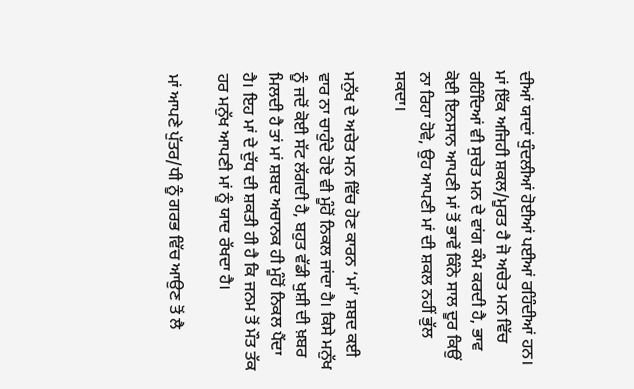ਦੀਆਂ ਯਾਦਾਂ ਧੁੰਦਲੀਆਂ ਹੋਈਆਂ ਪਈਆਂ ਰਹਿੰਦੀਆਂ ਹਨ। ਮਾਂ ਇੱਕ ਅਜਿਹੀ ਸ਼ਕਲ/ਮੂਰਤ ਹੈ ਜੋ ਅਚੇਤ ਮਨ ਵਿੱਚ ਰਹਿੰਦਿਆਂ ਵੀ ਸੁਚੇਤ ਮਨ ਦੇ ਵਾਂਗ ਕੰਮ ਕਰਦੀ ਹੈ, ਭਾਵ ਕੋਈ ਇਨਸਾਨ ਆਪਣੀ ਮਾਂ ਤੋਂ ਭਾਵੇਂ ਕਿੰਨੇ ਸਾਲ ਦੂਰ ਕਿਉਂ ਨਾ ਰਿਹਾ ਹੋਵੇ, ਉਹ ਆਪਣੀ ਮਾਂ ਦੀ ਸ਼ਕਲ ਨਹੀਂ ਭੁੱਲ ਸਕਦਾ।

ਮਨੁੱਖ ਦੇ ਅਚੇਤ ਮਨ ਵਿੱਚ ਹੋਣ ਕਾਰਨ ‘ਮਾਂ’ ਸ਼ਬਦ ਕਈ ਵਾਰ ਨਾ ਚਾਹੁੰਦੇ ਹੋਏ ਵੀ ਮੂੰਹੋਂ ਨਿਕਲ ਜਾਂਦਾ ਹੈ। ਕਿਸੇ ਮਨੁੱਖ ਨੂੰ ਜਦੋਂ ਕੋਈ ਸੱਟ ਲੱਗਦੀ ਹੈ, ਬਹੁਤ ਵੱਡੀ ਖੁਸ਼ੀ ਦੀ ਖ਼ਬਰ ਮਿਲਦੀ ਹੈ ਤਾਂ ਮਾਂ ਸ਼ਬਦ ਅਚਾਨਕ ਹੀ ਮੂੰਹੋਂ ਨਿਕਲ ਪੈਂਦਾ ਹੈ। ਇਹ ਮਾਂ ਦੇ ਦੁੱਧ ਦੀ ਸ਼ਕਤੀ ਹੀ ਹੈ ਕਿ ਜਨਮ ਤੋਂ ਮੌਤ ਤੱਕ ਹਰ ਮਨੁੱਖ ਆਪਣੀ ਮਾਂ ਨੂੰ ਯਾਦ ਰੱਖਦਾ ਹੈ।

ਮਾਂ ਆਪਣੇ ਪੁੱਤਰ/ਧੀ ਨੂੰ ਗਰਭ ਵਿੱਚ ਆਉਣ ਤੋਂ ਲੈ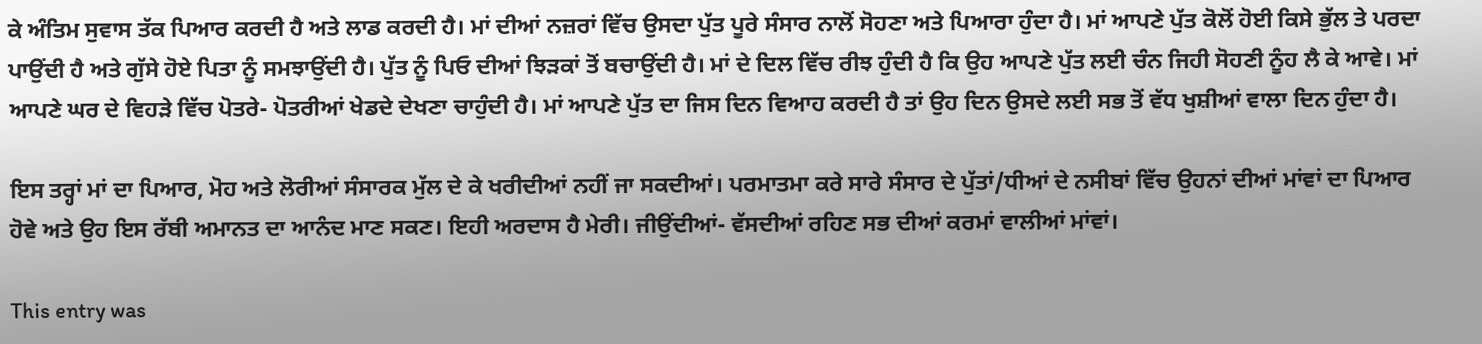ਕੇ ਅੰਤਿਮ ਸੁਵਾਸ ਤੱਕ ਪਿਆਰ ਕਰਦੀ ਹੈ ਅਤੇ ਲਾਡ ਕਰਦੀ ਹੈ। ਮਾਂ ਦੀਆਂ ਨਜ਼ਰਾਂ ਵਿੱਚ ਉਸਦਾ ਪੁੱਤ ਪੂਰੇ ਸੰਸਾਰ ਨਾਲੋਂ ਸੋਹਣਾ ਅਤੇ ਪਿਆਰਾ ਹੁੰਦਾ ਹੈ। ਮਾਂ ਆਪਣੇ ਪੁੱਤ ਕੋਲੋਂ ਹੋਈ ਕਿਸੇ ਭੁੱਲ ਤੇ ਪਰਦਾ ਪਾਉਂਦੀ ਹੈ ਅਤੇ ਗੁੱਸੇ ਹੋਏ ਪਿਤਾ ਨੂੰ ਸਮਝਾਉਂਦੀ ਹੈ। ਪੁੱਤ ਨੂੰ ਪਿਓ ਦੀਆਂ ਝਿੜਕਾਂ ਤੋਂ ਬਚਾਉਂਦੀ ਹੈ। ਮਾਂ ਦੇ ਦਿਲ ਵਿੱਚ ਰੀਝ ਹੁੰਦੀ ਹੈ ਕਿ ਉਹ ਆਪਣੇ ਪੁੱਤ ਲਈ ਚੰਨ ਜਿਹੀ ਸੋਹਣੀ ਨੂੰਹ ਲੈ ਕੇ ਆਵੇ। ਮਾਂ ਆਪਣੇ ਘਰ ਦੇ ਵਿਹੜੇ ਵਿੱਚ ਪੋਤਰੇ- ਪੋਤਰੀਆਂ ਖੇਡਦੇ ਦੇਖਣਾ ਚਾਹੁੰਦੀ ਹੈ। ਮਾਂ ਆਪਣੇ ਪੁੱਤ ਦਾ ਜਿਸ ਦਿਨ ਵਿਆਹ ਕਰਦੀ ਹੈ ਤਾਂ ਉਹ ਦਿਨ ਉਸਦੇ ਲਈ ਸਭ ਤੋਂ ਵੱਧ ਖੁਸ਼ੀਆਂ ਵਾਲਾ ਦਿਨ ਹੁੰਦਾ ਹੈ।

ਇਸ ਤਰ੍ਹਾਂ ਮਾਂ ਦਾ ਪਿਆਰ, ਮੋਹ ਅਤੇ ਲੋਰੀਆਂ ਸੰਸਾਰਕ ਮੁੱਲ ਦੇ ਕੇ ਖਰੀਦੀਆਂ ਨਹੀਂ ਜਾ ਸਕਦੀਆਂ। ਪਰਮਾਤਮਾ ਕਰੇ ਸਾਰੇ ਸੰਸਾਰ ਦੇ ਪੁੱਤਾਂ/ਧੀਆਂ ਦੇ ਨਸੀਬਾਂ ਵਿੱਚ ਉਹਨਾਂ ਦੀਆਂ ਮਾਂਵਾਂ ਦਾ ਪਿਆਰ ਹੋਵੇ ਅਤੇ ਉਹ ਇਸ ਰੱਬੀ ਅਮਾਨਤ ਦਾ ਆਨੰਦ ਮਾਣ ਸਕਣ। ਇਹੀ ਅਰਦਾਸ ਹੈ ਮੇਰੀ। ਜੀਉਂਦੀਆਂ- ਵੱਸਦੀਆਂ ਰਹਿਣ ਸਭ ਦੀਆਂ ਕਰਮਾਂ ਵਾਲੀਆਂ ਮਾਂਵਾਂ।

This entry was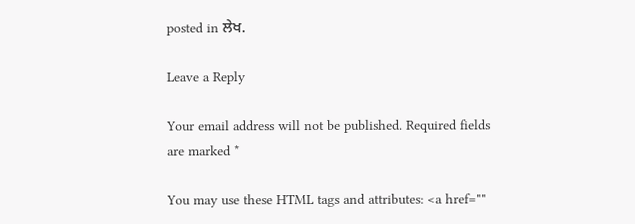posted in ਲੇਖ.

Leave a Reply

Your email address will not be published. Required fields are marked *

You may use these HTML tags and attributes: <a href=""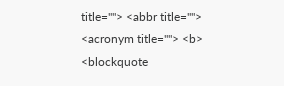title=""> <abbr title=""> <acronym title=""> <b> <blockquote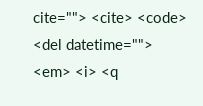cite=""> <cite> <code> <del datetime=""> <em> <i> <q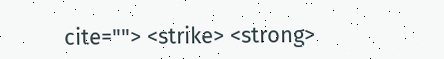cite=""> <strike> <strong>